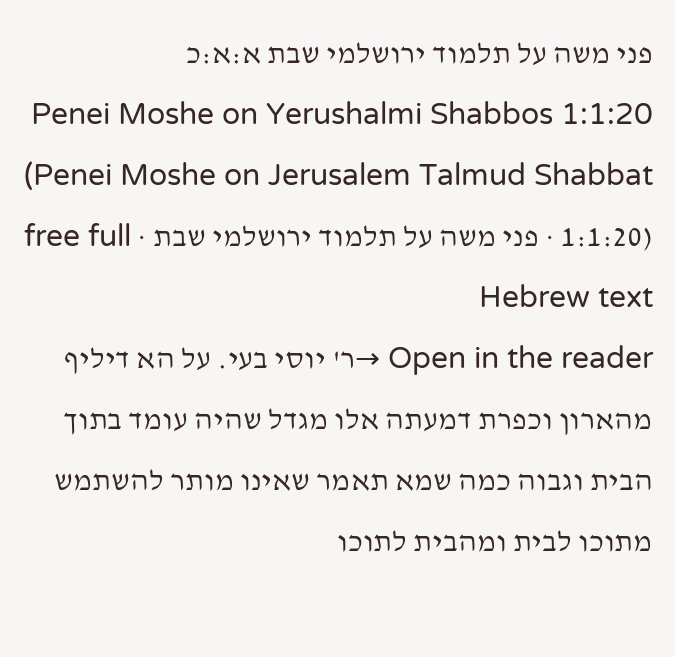פני משה על תלמוד ירושלמי שבת א:א:כ
Penei Moshe on Yerushalmi Shabbos 1:1:20 (Penei Moshe on Jerusalem Talmud Shabbat 1:1:20) · פני משה על תלמוד ירושלמי שבת · free full Hebrew text
Open in the reader →ר' יוסי בעי. על הא דיליף מהארון וכפרת דמעתה אלו מגדל שהיה עומד בתוך הבית וגבוה כמה שמא תאמר שאינו מותר להשתמש מתוכו לבית ומהבית לתוכו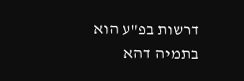דרשות בפ"ע הוא בתמיה דהא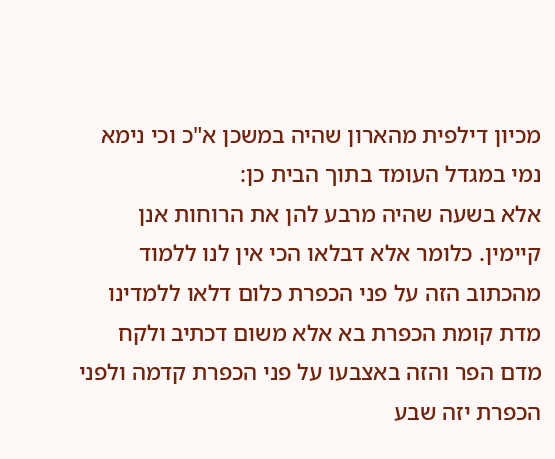מכיון דילפית מהארון שהיה במשכן א"כ וכי נימא נמי במגדל העומד בתוך הבית כן:
אלא בשעה שהיה מרבע להן את הרוחות אנן קיימין. כלומר אלא דבלאו הכי אין לנו ללמוד מהכתוב הזה על פני הכפרת כלום דלאו ללמדינו מדת קומת הכפרת בא אלא משום דכתיב ולקח מדם הפר והזה באצבעו על פני הכפרת קדמה ולפני הכפרת יזה שבע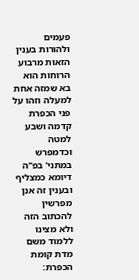פעמים ולהורות בענין הזאות מרבוע הרוחות הוא בא שמזה אחת למעלה וזהו על פני הכפרת קדמה ושבע למטה וכדמפרש במתני' בפ"ה דיומא כמצליף ובענין זה אנן מפרשין להכתוב הזה ולא מצינו ללמוד משם מדת קומת הכפרת: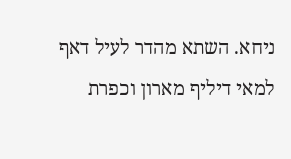ניחא. השתא מהדר לעיל דאף למאי דיליף מארון וכפרת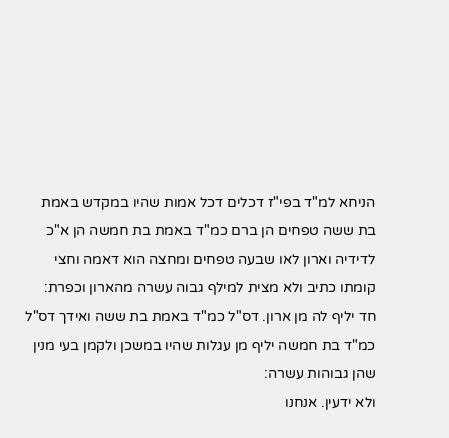הניחא למ"ד בפי"ז דכלים דכל אמות שהיו במקדש באמת בת ששה טפחים הן ברם כמ"ד באמת בת חמשה הן א"כ לדידיה וארון לאו שבעה טפחים ומחצה הוא דאמה וחצי קומתו כתיב ולא מצית למילף גבוה עשרה מהארון וכפרת:
חד יליף לה מן ארון. דס"ל כמ"ד באמת בת ששה ואידך דס"ל כמ"ד בת חמשה יליף מן עגלות שהיו במשכן ולקמן בעי מנין שהן גבוהות עשרה:
ולא ידעין. אנחנו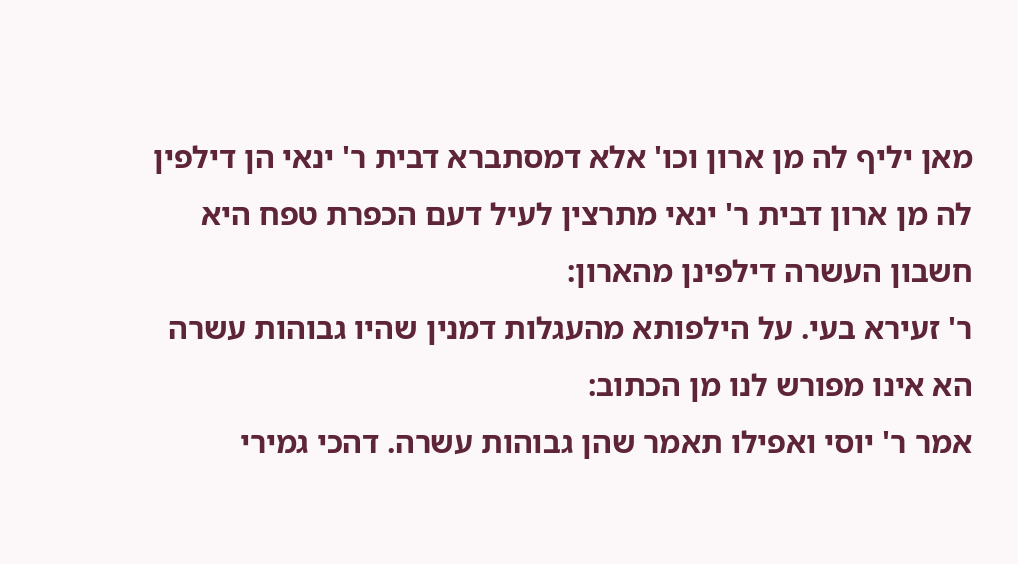מאן יליף לה מן ארון וכו' אלא דמסתברא דבית ר' ינאי הן דילפין לה מן ארון דבית ר' ינאי מתרצין לעיל דעם הכפרת טפח היא חשבון העשרה דילפינן מהארון:
ר' זעירא בעי. על הילפותא מהעגלות דמנין שהיו גבוהות עשרה הא אינו מפורש לנו מן הכתוב:
אמר ר' יוסי ואפילו תאמר שהן גבוהות עשרה. דהכי גמירי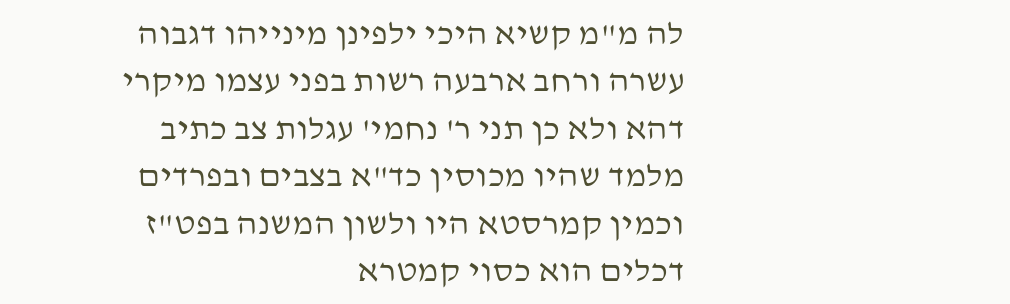לה מ"מ קשיא היכי ילפינן מינייהו דגבוה עשרה ורחב ארבעה רשות בפני עצמו מיקרי דהא ולא כן תני ר' נחמי' עגלות צב כתיב מלמד שהיו מכוסין כד"א בצבים ובפרדים וכמין קמרסטא היו ולשון המשנה בפט"ז דכלים הוא כסוי קמטרא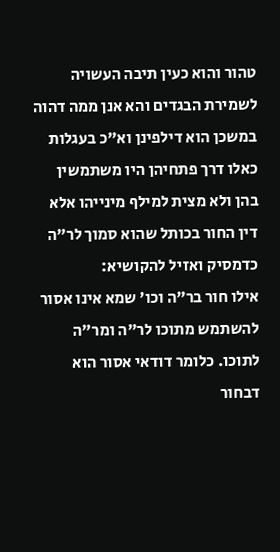טהור והוא כעין תיבה העשויה לשמירת הבגדים והא אנן ממה דהוה במשכן הוא דילפינן וא"כ בעגלות כאלו דרך פתחיהן היו משתמשין בהן ולא מצית למילף מינייהו אלא דין החור בכותל שהוא סמוך לר"ה כדמסיק ואזיל להקושיא:
אילו חור בר"ה וכו' שמא אינו אסור להשתמש מתוכו לר"ה ומר"ה לתוכו. כלומר דודאי אסור הוא דבחור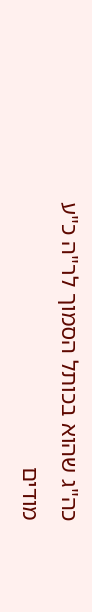כה"ג שהוא בכותל הסמוך לר"ה כ"ע מודים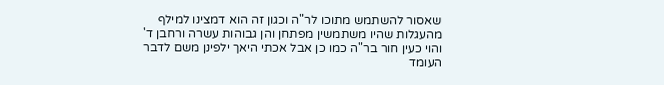שאסור להשתמש מתוכו לר"ה וכגון זה הוא דמצינו למילף מהעגלות שהיו משתמשין מפתחן והן גבוהות עשרה ורחבן ד' והוי כעין חור בר"ה כמו כן אבל אכתי היאך ילפינן משם לדבר העומד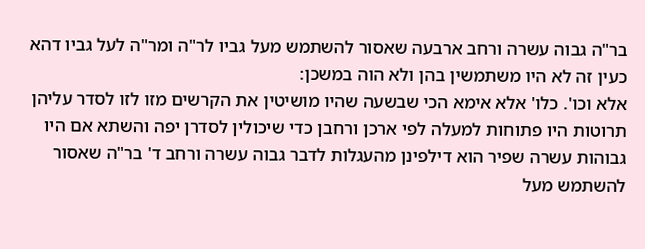בר"ה גבוה עשרה ורחב ארבעה שאסור להשתמש מעל גביו לר"ה ומר"ה לעל גביו דהא כעין זה לא היו משתמשין בהן ולא הוה במשכן:
אלא וכו'. כלו' אלא אימא הכי שבשעה שהיו מושיטין את הקרשים מזו לזו לסדר עליהן תרוטות היו פתוחות למעלה לפי ארכן ורחבן כדי שיכולין לסדרן יפה והשתא אם היו גבוהות עשרה שפיר הוא דילפינן מהעגלות לדבר גבוה עשרה ורחב ד' בר"ה שאסור להשתמש מעל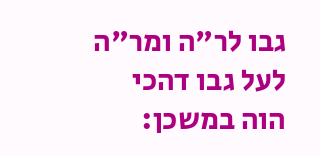גבו לר"ה ומר"ה לעל גבו דהכי הוה במשכן: